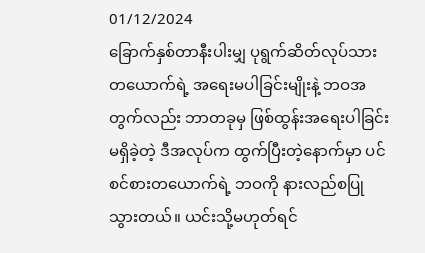01/12/2024
ခြောက်နှစ်တာနီးပါးမျှ ပုရွက်ဆိတ်လုပ်သားတယောက်ရဲ့ အရေးမပါခြင်းမျိုးနဲ့ ဘဝအတွက်လည်း ဘာတခုမှ ဖြစ်ထွန်းအရေးပါခြင်းမရှိခဲ့တဲ့ ဒီအလုပ်က ထွက်ပြီးတဲ့နောက်မှာ ပင်စင်စားတယောက်ရဲ့ ဘဝကို နားလည်စပြုသွားတယ်။ ယင်းသို့မဟုတ်ရင်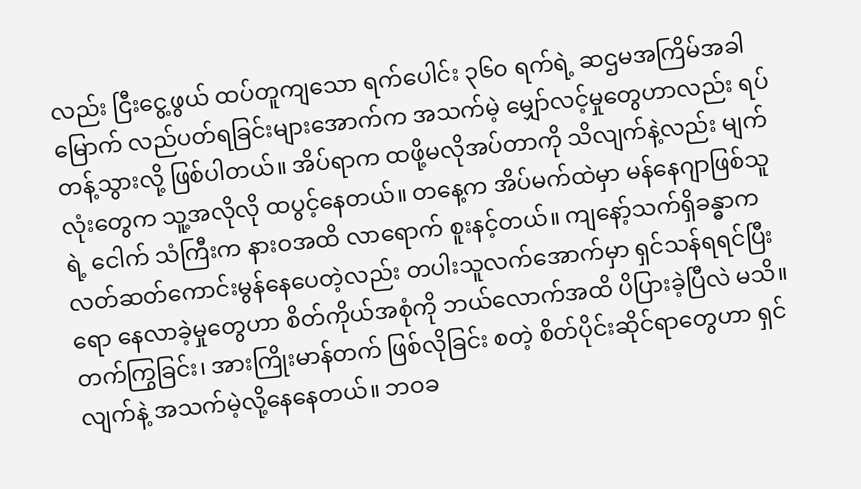လည်း ငြီးငွေ့ဖွယ် ထပ်တူကျသော ရက်ပေါင်း ၃၆၀ ရက်ရဲ့ ဆဌမအကြိမ်အခါမြောက် လည်ပတ်ရခြင်းများအောက်က အသက်မဲ့ မျှော်လင့်မှုတွေဟာလည်း ရပ်တန့်သွားလို့ ဖြစ်ပါတယ်။ အိပ်ရာက ထဖို့မလိုအပ်တာကို သိလျက်နဲ့လည်း မျက်လုံးတွေက သူ့အလိုလို ထပွင့်နေတယ်။ တနေ့က အိပ်မက်ထဲမှာ မန်နေဂျာဖြစ်သူရဲ့ ငေါက် သံကြီးက နားဝအထိ လာရောက် စူးနင့်တယ်။ ကျနော့်သက်ရှိခန္ဓာက လတ်ဆတ်ကောင်းမွန်နေပေတဲ့လည်း တပါးသူလက်အောက်မှာ ရှင်သန်ရရင်ပြီးရော နေလာခဲ့မှုတွေဟာ စိတ်ကိုယ်အစုံကို ဘယ်လောက်အထိ ပိပြားခဲ့ပြီလဲ မသိ။ တက်ကြွခြင်း၊ အားကြိုးမာန်တက် ဖြစ်လိုခြင်း စတဲ့ စိတ်ပိုင်းဆိုင်ရာတွေဟာ ရှင်လျက်နဲ့ အသက်မဲ့လို့နေနေတယ်။ ဘဝခ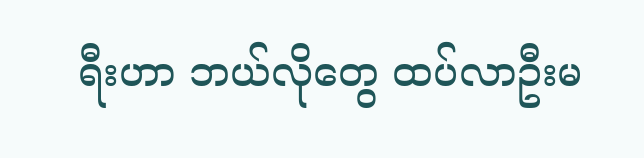ရီးဟာ ဘယ်လိုတွေ ထပ်လာဦးမ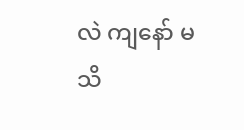လဲ ကျနော် မသိ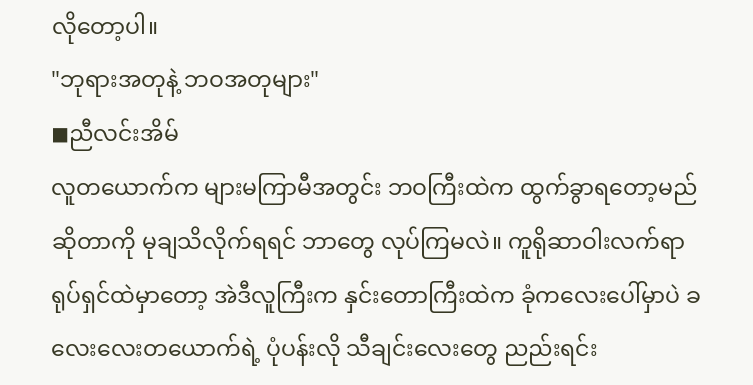လိုတော့ပါ။
"ဘုရားအတုနဲ့ ဘဝအတုများ"
◼ညီလင်းအိမ်
လူတယောက်က များမကြာမီအတွင်း ဘဝကြီးထဲက ထွက်ခွာရတော့မည်ဆိုတာကို မုချသိလိုက်ရရင် ဘာတွေ လုပ်ကြမလဲ။ ကူရိုဆာဝါးလက်ရာ ရုပ်ရှင်ထဲမှာတော့ အဲဒီလူကြီးက နှင်းတောကြီးထဲက ခုံကလေးပေါ်မှာပဲ ခလေးလေးတယောက်ရဲ့ ပုံပန်းလို သီချင်းလေးတွေ ညည်းရင်း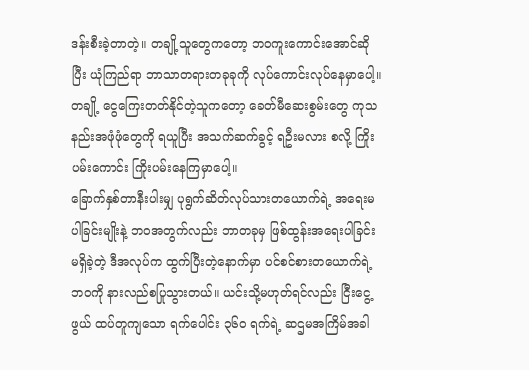ဒန်းစီးခဲ့တာတဲ့။ တချို့သူတွေကတော့ ဘဝကူးကောင်းအောင်ဆိုပြီး ယုံကြည်ရာ ဘာသာတရားတခုခုကို လုပ်ကောင်းလုပ်နေမှာပေါ့။ တချို့ ငွေကြေးတတ်နိုင်တဲ့သူကတော့ ခေတ်မီဆေးစွမ်းတွေ ကုသနည်းအဖုံဖုံတွေကို ရယူပြီး အသက်ဆက်ခွင့် ရဦးမလား စလို့ ကြိုးပမ်းကောင်း ကြိုးပမ်းနေကြမှာပေါ့။
ခြောက်နှစ်တာနီးပါးမျှ ပုရွက်ဆိတ်လုပ်သားတယောက်ရဲ့ အရေးမပါခြင်းမျိုးနဲ့ ဘဝအတွက်လည်း ဘာတခုမှ ဖြစ်ထွန်းအရေးပါခြင်းမရှိခဲ့တဲ့ ဒီအလုပ်က ထွက်ပြီးတဲ့နောက်မှာ ပင်စင်စားတယောက်ရဲ့ ဘဝကို နားလည်စပြုသွားတယ်။ ယင်းသို့မဟုတ်ရင်လည်း ငြီးငွေ့ဖွယ် ထပ်တူကျသော ရက်ပေါင်း ၃၆၀ ရက်ရဲ့ ဆဌမအကြိမ်အခါ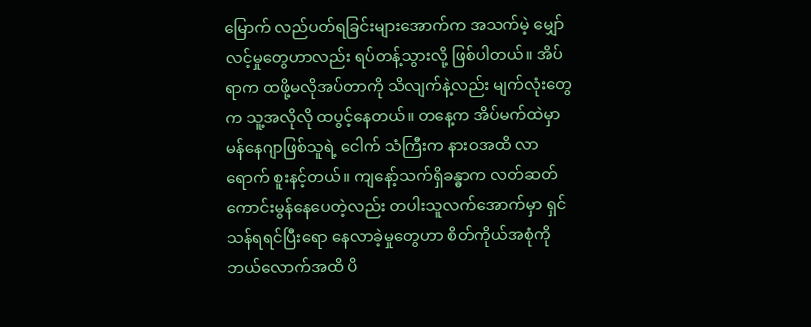မြောက် လည်ပတ်ရခြင်းများအောက်က အသက်မဲ့ မျှော်လင့်မှုတွေဟာလည်း ရပ်တန့်သွားလို့ ဖြစ်ပါတယ်။ အိပ်ရာက ထဖို့မလိုအပ်တာကို သိလျက်နဲ့လည်း မျက်လုံးတွေက သူ့အလိုလို ထပွင့်နေတယ်။ တနေ့က အိပ်မက်ထဲမှာ မန်နေဂျာဖြစ်သူရဲ့ ငေါက် သံကြီးက နားဝအထိ လာရောက် စူးနင့်တယ်။ ကျနော့်သက်ရှိခန္ဓာက လတ်ဆတ်ကောင်းမွန်နေပေတဲ့လည်း တပါးသူလက်အောက်မှာ ရှင်သန်ရရင်ပြီးရော နေလာခဲ့မှုတွေဟာ စိတ်ကိုယ်အစုံကို ဘယ်လောက်အထိ ပိ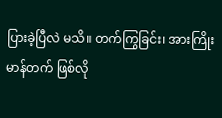ပြားခဲ့ပြီလဲ မသိ။ တက်ကြွခြင်း၊ အားကြိုးမာန်တက် ဖြစ်လို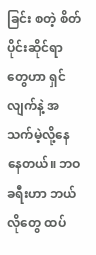ခြင်း စတဲ့ စိတ်ပိုင်းဆိုင်ရာတွေဟာ ရှင်လျက်နဲ့ အသက်မဲ့လို့နေနေတယ်။ ဘဝခရီးဟာ ဘယ်လိုတွေ ထပ်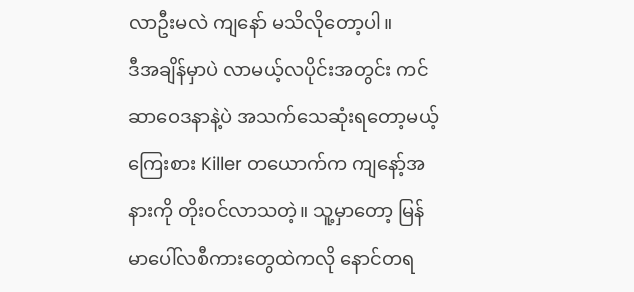လာဦးမလဲ ကျနော် မသိလိုတော့ပါ။
ဒီအချိန်မှာပဲ လာမယ့်လပိုင်းအတွင်း ကင်ဆာဝေဒနာနဲ့ပဲ အသက်သေဆုံးရတော့မယ့် ကြေးစား Killer တယောက်က ကျနော့်အနားကို တိုးဝင်လာသတဲ့။ သူ့မှာတော့ မြန်မာပေါ်လစီကားတွေထဲကလို နောင်တရ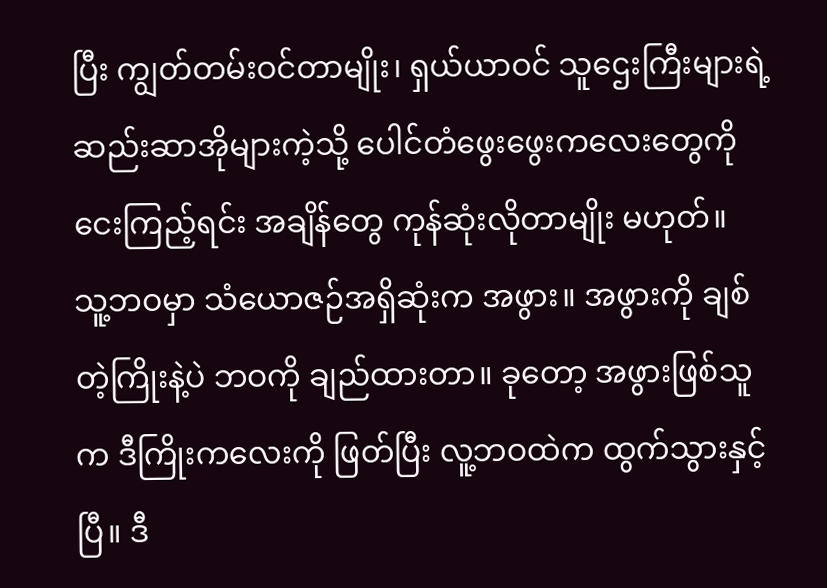ပြီး ကျွတ်တမ်းဝင်တာမျိုး၊ ရှယ်ယာဝင် သူဌေးကြီးများရဲ့ ဆည်းဆာအိုများကဲ့သို့ ပေါင်တံဖွေးဖွေးကလေးတွေကို ငေးကြည့်ရင်း အချိန်တွေ ကုန်ဆုံးလိုတာမျိုး မဟုတ်။
သူ့ဘဝမှာ သံယောဇဉ်အရှိဆုံးက အဖွား။ အဖွားကို ချစ်တဲ့ကြိုးနဲ့ပဲ ဘဝကို ချည်ထားတာ။ ခုတော့ အဖွားဖြစ်သူက ဒီကြိုးကလေးကို ဖြတ်ပြီး လူ့ဘဝထဲက ထွက်သွားနှင့်ပြီ။ ဒီ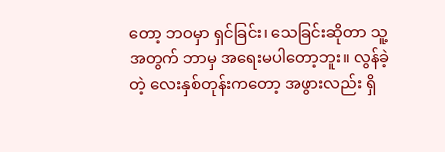တော့ ဘဝမှာ ရှင်ခြင်း၊ သေခြင်းဆိုတာ သူ့အတွက် ဘာမှ အရေးမပါတော့ဘူး။ လွန်ခဲ့တဲ့ လေးနှစ်တုန်းကတော့ အဖွားလည်း ရှိ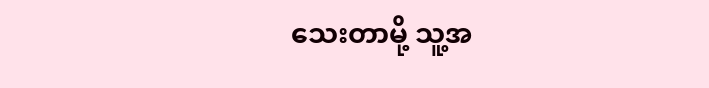သေးတာမို့ သူ့အ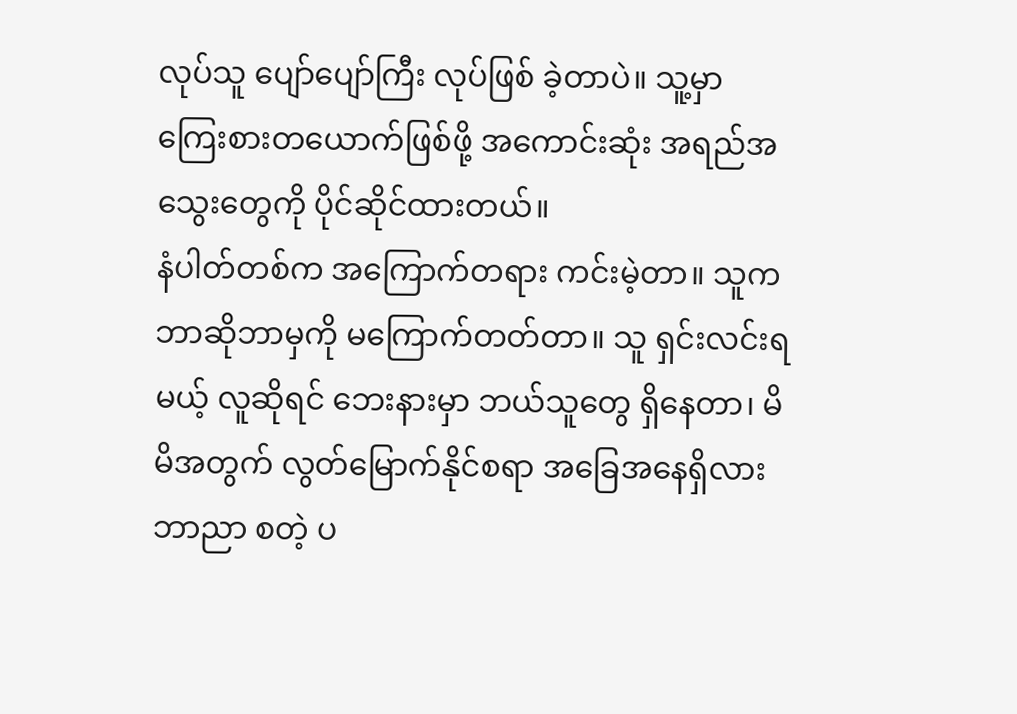လုပ်သူ ပျော်ပျော်ကြီး လုပ်ဖြစ် ခဲ့တာပဲ။ သူ့မှာ ကြေးစားတယောက်ဖြစ်ဖို့ အကောင်းဆုံး အရည်အသွေးတွေကို ပိုင်ဆိုင်ထားတယ်။
နံပါတ်တစ်က အကြောက်တရား ကင်းမဲ့တာ။ သူက ဘာဆိုဘာမှကို မကြောက်တတ်တာ။ သူ ရှင်းလင်းရမယ့် လူဆိုရင် ဘေးနားမှာ ဘယ်သူတွေ ရှိနေတာ၊ မိမိအတွက် လွတ်မြောက်နိုင်စရာ အခြေအနေရှိလား ဘာညာ စတဲ့ ပ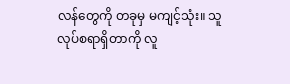လန်တွေကို တခုမှ မကျင့်သုံး။ သူလုပ်စရာရှိတာကို လူ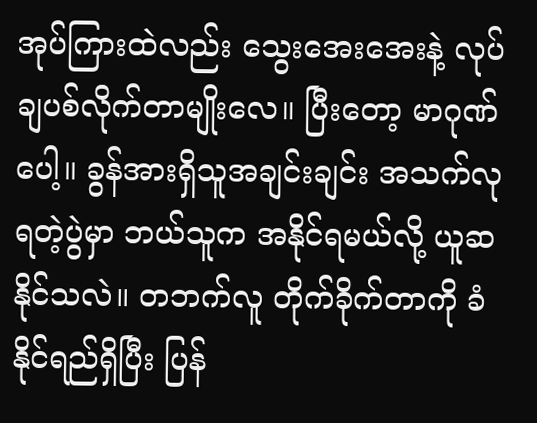အုပ်ကြားထဲလည်း သွေးအေးအေးနဲ့ လုပ်ချပစ်လိုက်တာမျိုးလေ။ ပြီးတော့ မာဂုဏ်ပေါ့။ ခွန်အားရှိသူအချင်းချင်း အသက်လုရတဲ့ပွဲမှာ ဘယ်သူက အနိုင်ရမယ်လို့ ယူဆနိုင်သလဲ။ တဘက်လူ တိုက်ခိုက်တာကို ခံနိုင်ရည်ရှိပြီး ပြန်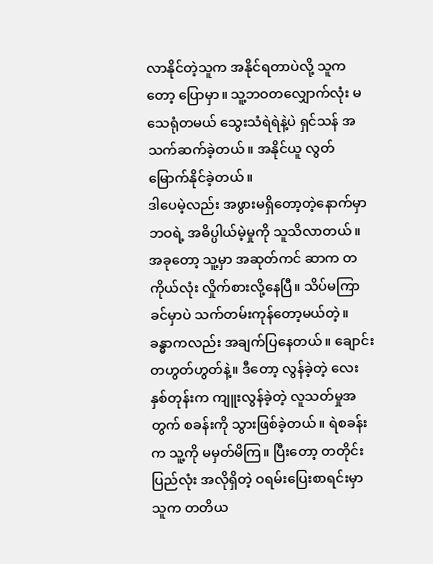လာနိုင်တဲ့သူက အနိုင်ရတာပဲလို့ သူကတော့ ပြောမှာ။ သူ့ဘဝတလျှောက်လုံး မသေရုံတမယ် သွေးသံရဲရဲနဲ့ပဲ ရှင်သန် အသက်ဆက်ခဲ့တယ်။ အနိုင်ယူ လွတ်မြောက်နိုင်ခဲ့တယ်။
ဒါပေမဲ့လည်း အဖွားမရှိတော့တဲ့နောက်မှာ ဘဝရဲ့ အဓိပ္ပါယ်မဲ့မှုကို သူသိလာတယ်။ အခုတော့ သူ့မှာ အဆုတ်ကင် ဆာက တကိုယ်လုံး လှိုက်စားလို့နေပြီ။ သိပ်မကြာခင်မှာပဲ သက်တမ်းကုန်တော့မယ်တဲ့။ ခန္ဓာကလည်း အချက်ပြနေတယ်။ ချောင်းတဟွတ်ဟွတ်နဲ့။ ဒီတော့ လွန်ခဲ့တဲ့ လေးနှစ်တုန်းက ကျူးလွန်ခဲ့တဲ့ လူသတ်မှုအတွက် စခန်းကို သွားဖြစ်ခဲ့တယ်။ ရဲစခန်းက သူ့ကို မမှတ်မိကြ။ ပြီးတော့ တတိုင်းပြည်လုံး အလိုရှိတဲ့ ဝရမ်းပြေးစာရင်းမှာ သူက တတိယ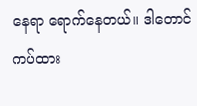နေရာ ရောက်နေတယ်။ ဒါတောင် ကပ်ထား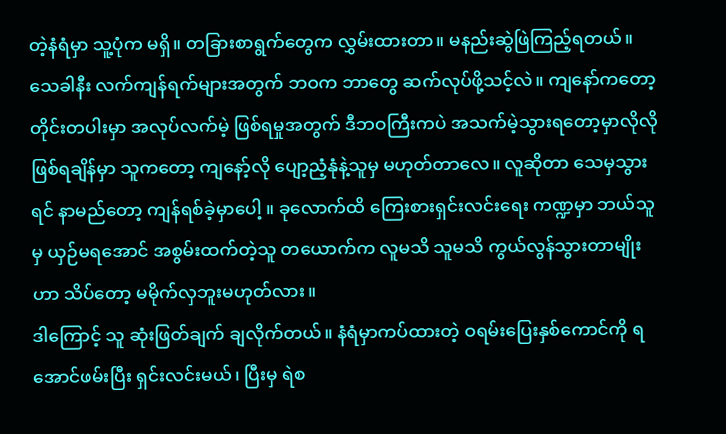တဲ့နံရံမှာ သူ့ပုံက မရှိ။ တခြားစာရွက်တွေက လွှမ်းထားတာ။ မနည်းဆွဲဖြဲကြည့်ရတယ်။
သေခါနီး လက်ကျန်ရက်များအတွက် ဘဝက ဘာတွေ ဆက်လုပ်ဖို့သင့်လဲ။ ကျနော်ကတော့ တိုင်းတပါးမှာ အလုပ်လက်မဲ့ ဖြစ်ရမှုအတွက် ဒီဘဝကြီးကပဲ အသက်မဲ့သွားရတော့မှာလိုလို ဖြစ်ရချိန်မှာ သူကတော့ ကျနော့်လို ပျော့ညံ့နုံနဲ့သူမှ မဟုတ်တာလေ။ လူဆိုတာ သေမှသွားရင် နာမည်တော့ ကျန်ရစ်ခဲ့မှာပေါ့ ။ ခုလောက်ထိ ကြေးစားရှင်းလင်းရေး ကဏ္ဍမှာ ဘယ်သူမှ ယှဉ်မရအောင် အစွမ်းထက်တဲ့သူ တယောက်က လူမသိ သူမသိ ကွယ်လွန်သွားတာမျိုးဟာ သိပ်တော့ မမိုက်လှဘူးမဟုတ်လား။
ဒါကြောင့် သူ ဆုံးဖြတ်ချက် ချလိုက်တယ်။ နံရံမှာကပ်ထားတဲ့ ဝရမ်းပြေးနှစ်ကောင်ကို ရအောင်ဖမ်းပြီး ရှင်းလင်းမယ်၊ ပြီးမှ ရဲစ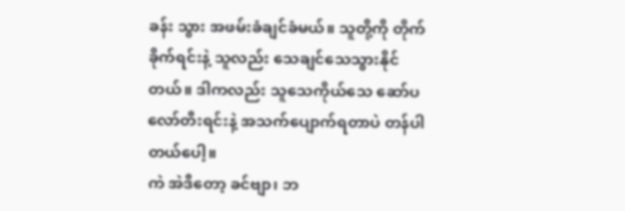ခန်း သွား အဖမ်းခံချင်ခံမယ်။ သူတို့ကို တိုက်ခိုက်ရင်းနဲ့ သူလည်း သေချင်သေသွားနိုင်တယ်။ ဒါကလည်း သူသေကိုယ်သေ ဆော်ပလော်တီးရင်းနဲ့ အသက်ပျောက်ရတာပဲ တန်ပါတယ်ပေါ့။
ကဲ အဲဒီတော့ ခင်ဗျာ၊ ဘ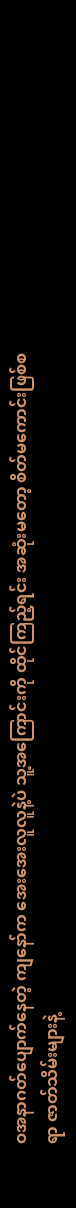ဝအနာဂတ်ပျောက်နေတဲ့ ကျနော်က အေးအေးလူလူနဲ့ပဲ သူ့အကြောင်းကို ထိုင်ကြည့်ရင်း အဆုံးမတော့ စိတ်မကောင်းဖြစ်စရာ ဇာတ်သိမ်းများနဲ့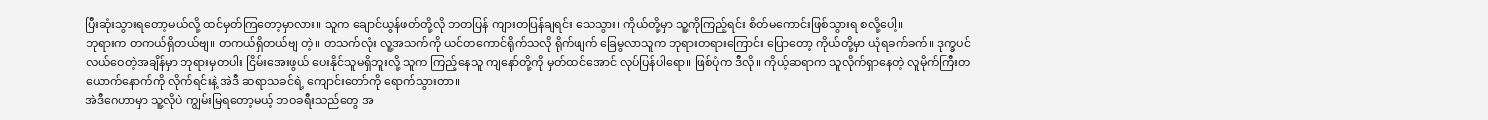ပြီးဆုံးသွားရတော့မယ်လို့ ထင်မှတ်ကြတော့မှာလား။ သူက ချောင်ယွန်ဖတ်တို့လို ဘတပြန် ကျားတပြန်ချရင်း သေသွား၊ ကိုယ်တို့မှာ သူ့ကိုကြည့်ရင်း စိတ်မကောင်းဖြစ်သွားရ စလို့ပေါ့။
ဘုရားက တကယ်ရှိတယ်ဗျ။ တကယ်ရှိတယ်ဗျ တဲ့။ တသက်လုံး လူ့အသက်ကို ယင်တကောင်ရိုက်သလို ရိုက်ဖျက် ခြေမွလာသူက ဘုရားတရားကြောင်း ပြောတော့ ကိုယ်တို့မှာ ယုံရခက်ခက်။ ဒုက္ခပင်လယ်ဝေတဲ့အချိန်မှာ ဘုရားမှတပါး ငြိမ်းအေးဖွယ် ပေးနိုင်သူမရှိဘူးလို့ သူက ကြည့်နေသူ ကျနော်တို့ကို မှတ်ထင်အောင် လုပ်ပြန်ပါရော။ ဖြစ်ပုံက ဒီလို။ ကိုယ့်ဆရာက သူလိုက်ရှာနေတဲ့ လူမိုက်ကြီးတယောက်နောက်ကို လိုက်ရင်းနဲ့ အဲဒီ ဆရာသခင်ရဲ့ ကျောင်းတော်ကို ရောက်သွားတာ။
အဲဒီဂေဟာမှာ သူ့လိုပဲ ကျွမ်းမြရတော့မယ့် ဘဝခရီးသည်တွေ အ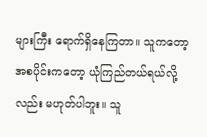များကြီး ရောက်ရှိနေကြတာ။ သူကတော့ အစပိုင်းကတော့ ယုံကြည်တယ်ရယ်လို့လည်း မဟုတ်ပါဘူး။ သူ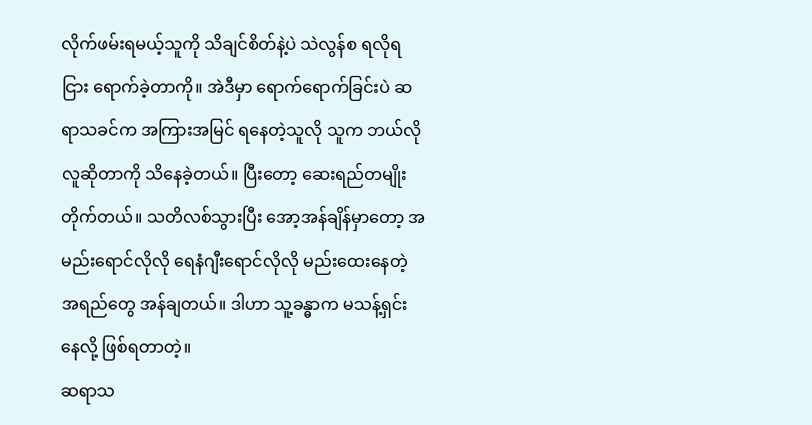လိုက်ဖမ်းရမယ့်သူကို သိချင်စိတ်နဲ့ပဲ သဲလွန်စ ရလိုရငြား ရောက်ခဲ့တာကို။ အဲဒီမှာ ရောက်ရောက်ခြင်းပဲ ဆရာသခင်က အကြားအမြင် ရနေတဲ့သူလို သူက ဘယ်လိုလူဆိုတာကို သိနေခဲ့တယ်။ ပြီးတော့ ဆေးရည်တမျိုး တိုက်တယ်။ သတိလစ်သွားပြီး အော့အန်ချိန်မှာတော့ အမည်းရောင်လိုလို ရေနံဂျီးရောင်လိုလို မည်းထေးနေတဲ့ အရည်တွေ အန်ချတယ်။ ဒါဟာ သူ့ခန္ဓာက မသန့်ရှင်းနေလို့ ဖြစ်ရတာတဲ့။
ဆရာသ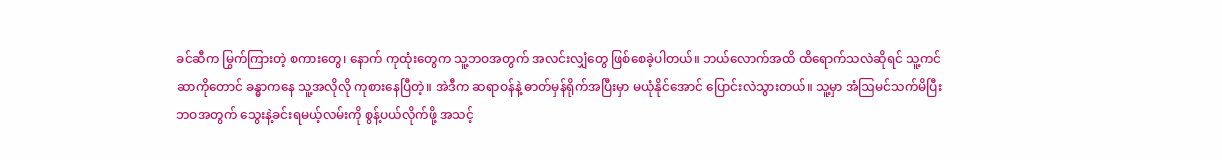ခင်ဆီက မြွက်ကြားတဲ့ စကားတွေ၊ နောက် ကုထုံးတွေက သူ့ဘဝအတွက် အလင်းလျှံတွေ ဖြစ်စေခဲ့ပါတယ်။ ဘယ်လောက်အထိ ထိရောက်သလဲဆိုရင် သူ့ကင်ဆာကိုတောင် ခန္ဓာကနေ သူ့အလိုလို ကုစားနေပြီတဲ့။ အဲဒီက ဆရာဝန်နဲ့ ဓာတ်မှန်ရိုက်အပြီးမှာ မယုံနိုင်အောင် ပြောင်းလဲသွားတယ်။ သူ့မှာ အံဩမင်သက်မိပြီး ဘဝအတွက် သွေးနဲ့ခင်းရမယ့်လမ်းကို စွန့်ပယ်လိုက်ဖို့ အသင့်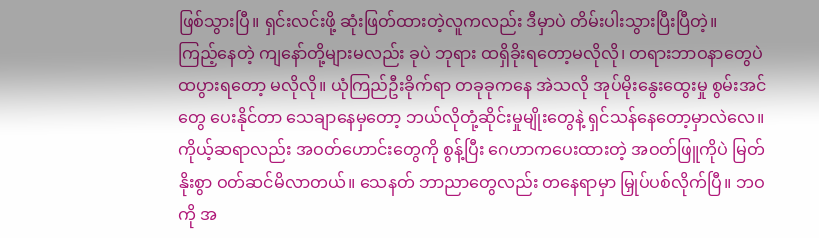ဖြစ်သွားပြီ။ ရှင်းလင်းဖို့ ဆုံးဖြတ်ထားတဲ့လူကလည်း ဒီမှာပဲ တိမ်းပါးသွားပြီးပြီတဲ့။
ကြည့်နေတဲ့ ကျနော်တို့များမလည်း ခုပဲ ဘုရား ထရှိခိုးရတော့မလိုလို၊ တရားဘာဝနာတွေပဲ ထပွားရတော့ မလိုလို။ ယုံကြည်ဦးခိုက်ရာ တခုခုကနေ အဲသလို အုပ်မိုးနွေးထွေးမှု စွမ်းအင်တွေ ပေးနိုင်တာ သေချာနေမှတော့ ဘယ်လိုတုံ့ဆိုင်းမှုမျိုးတွေနဲ့ ရှင်သန်နေတော့မှာလဲလေ။ ကိုယ့်ဆရာလည်း အဝတ်ဟောင်းတွေကို စွန့်ပြီး ဂေဟာကပေးထားတဲ့ အဝတ်ဖြူကိုပဲ မြတ်နိုးစွာ ဝတ်ဆင်မိလာတယ်။ သေနတ် ဘာညာတွေလည်း တနေရာမှာ မြှုပ်ပစ်လိုက်ပြီ။ ဘဝကို အ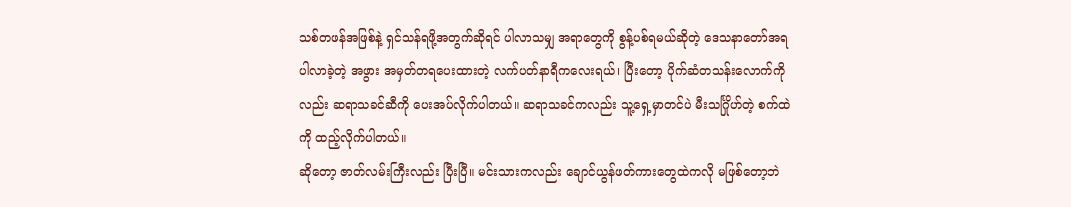သစ်တဖန်အဖြစ်နဲ့ ရှင်သန်ရဖို့အတွက်ဆိုရင် ပါလာသမျှ အရာတွေကို စွန့်ပစ်ရမယ်ဆိုတဲ့ ဒေသနာတော်အရ ပါလာခဲ့တဲ့ အဖွား အမှတ်တရပေးထားတဲ့ လက်ပတ်နာရီကလေးရယ်၊ ပြီးတော့ ပိုက်ဆံတသန်းလောက်ကိုလည်း ဆရာသခင်ဆီကို ပေးအပ်လိုက်ပါတယ်။ ဆရာသခင်ကလည်း သူ့ရှေ့မှာတင်ပဲ မီးသင်္ဂြိုဟ်တဲ့ စက်ထဲကို ထည့်လိုက်ပါတယ်။
ဆိုတော့ ဇာတ်လမ်းကြီးလည်း ပြီးပြီ။ မင်းသားကလည်း ချောင်ယွန်ဖတ်ကားတွေထဲကလို မဖြစ်တော့ဘဲ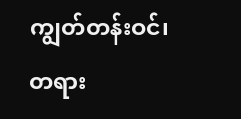ကျွတ်တန်းဝင်၊ တရား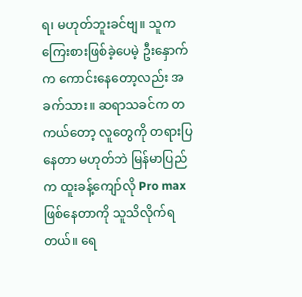ရ၊ မဟုတ်ဘူးခင်ဗျ။ သူက ကြေးစားဖြစ်ခဲ့ပေမဲ့ ဦးနှောက်က ကောင်းနေတော့လည်း အခက်သား။ ဆရာသခင်က တကယ်တော့ လူတွေကို တရားပြနေတာ မဟုတ်ဘဲ မြန်မာပြည်က ထူးခန့်ကျော်လို Pro max ဖြစ်နေတာကို သူသိလိုက်ရတယ်။ ရေ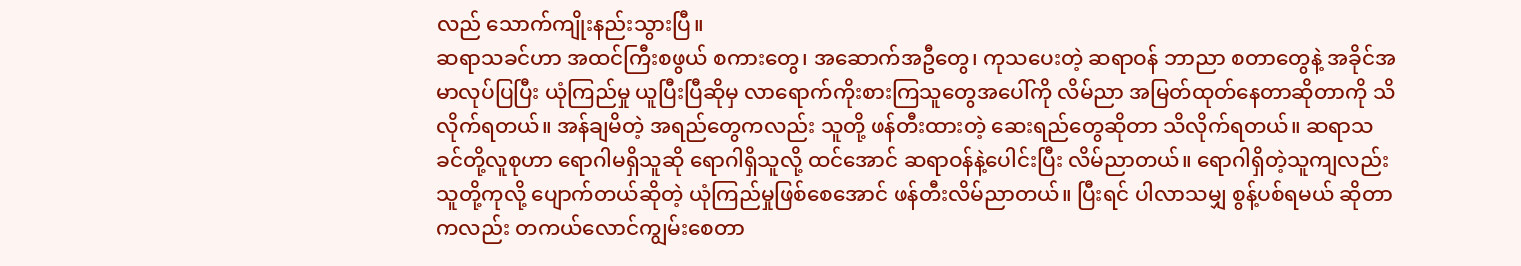လည် သောက်ကျိုးနည်းသွားပြီ။
ဆရာသခင်ဟာ အထင်ကြီးစဖွယ် စကားတွေ၊ အဆောက်အဦတွေ၊ ကုသပေးတဲ့ ဆရာဝန် ဘာညာ စတာတွေနဲ့ အခိုင်အမာလုပ်ပြပြီး ယုံကြည်မှု ယူပြီးပြီဆိုမှ လာရောက်ကိုးစားကြသူတွေအပေါ်ကို လိမ်ညာ အမြတ်ထုတ်နေတာဆိုတာကို သိလိုက်ရတယ်။ အန်ချမိတဲ့ အရည်တွေကလည်း သူတို့ ဖန်တီးထားတဲ့ ဆေးရည်တွေဆိုတာ သိလိုက်ရတယ်။ ဆရာသခင်တို့လူစုဟာ ရောဂါမရှိသူဆို ရောဂါရှိသူလို့ ထင်အောင် ဆရာဝန်နဲ့ပေါင်းပြီး လိမ်ညာတယ်။ ရောဂါရှိတဲ့သူကျလည်း သူတို့ကုလို့ ပျောက်တယ်ဆိုတဲ့ ယုံကြည်မှုဖြစ်စေအောင် ဖန်တီးလိမ်ညာတယ်။ ပြီးရင် ပါလာသမျှ စွန့်ပစ်ရမယ် ဆိုတာကလည်း တကယ်လောင်ကျွမ်းစေတာ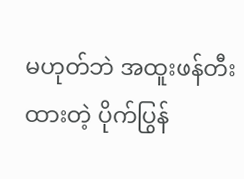မဟုတ်ဘဲ အထူးဖန်တီးထားတဲ့ ပိုက်ပြွန်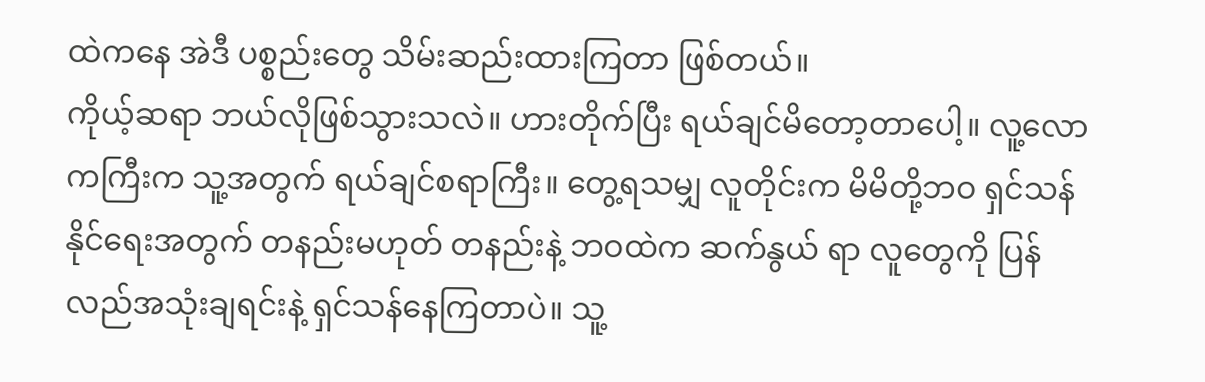ထဲကနေ အဲဒီ ပစ္စည်းတွေ သိမ်းဆည်းထားကြတာ ဖြစ်တယ်။
ကိုယ့်ဆရာ ဘယ်လိုဖြစ်သွားသလဲ။ ဟားတိုက်ပြီး ရယ်ချင်မိတော့တာပေါ့။ လူ့လောကကြီးက သူ့အတွက် ရယ်ချင်စရာကြီး။ တွေ့ရသမျှ လူတိုင်းက မိမိတို့ဘဝ ရှင်သန်နိုင်ရေးအတွက် တနည်းမဟုတ် တနည်းနဲ့ ဘဝထဲက ဆက်နွယ် ရာ လူတွေကို ပြန်လည်အသုံးချရင်းနဲ့ ရှင်သန်နေကြတာပဲ။ သူ့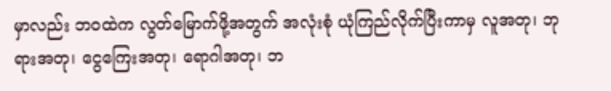မှာလည်း ဘဝထဲက လွတ်မြောက်ဖို့အတွက် အလုံးစုံ ယုံကြည်လိုက်ပြီးကာမှ လူအတု၊ ဘုရားအတု၊ ငွေကြေးအတု၊ ရောဂါအတု၊ ဘ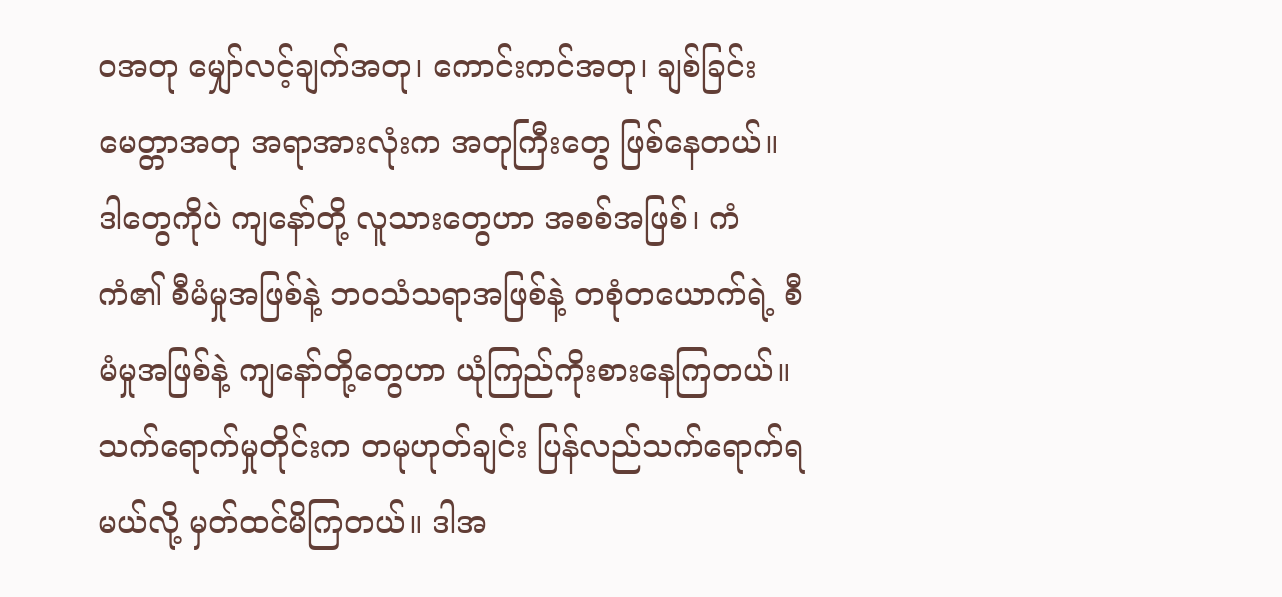ဝအတု မျှော်လင့်ချက်အတု၊ ကောင်းကင်အတု၊ ချစ်ခြင်းမေတ္တာအတု အရာအားလုံးက အတုကြီးတွေ ဖြစ်နေတယ်။ ဒါတွေကိုပဲ ကျနော်တို့ လူသားတွေဟာ အစစ်အဖြစ်၊ ကံကံ၏ စီမံမှုအဖြစ်နဲ့ ဘဝသံသရာအဖြစ်နဲ့ တစုံတယောက်ရဲ့ စီမံမှုအဖြစ်နဲ့ ကျနော်တို့တွေဟာ ယုံကြည်ကိုးစားနေကြတယ်။ သက်ရောက်မှုတိုင်းက တမုဟုတ်ချင်း ပြန်လည်သက်ရောက်ရမယ်လို့ မှတ်ထင်မိကြတယ်။ ဒါအ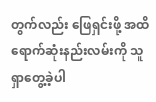တွက်လည်း ဖြေရှင်းဖို့ အထိရောက်ဆုံးနည်းလမ်းကို သူရှာတွေ့ခဲ့ပါ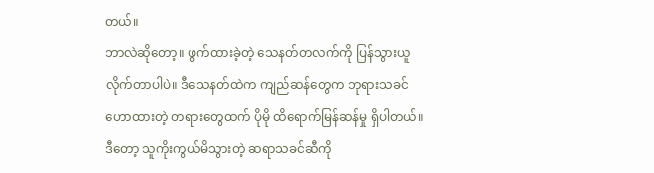တယ်။
ဘာလဲဆိုတော့။ ဖွက်ထားခဲ့တဲ့ သေနတ်တလက်ကို ပြန်သွားယူလိုက်တာပါပဲ။ ဒီသေနတ်ထဲက ကျည်ဆန်တွေက ဘုရားသခင်ဟောထားတဲ့ တရားတွေထက် ပိုမို ထိရောက်မြန်ဆန်မှု ရှိပါတယ်။ ဒီတော့ သူကိုးကွယ်မိသွားတဲ့ ဆရာသခင်ဆီကို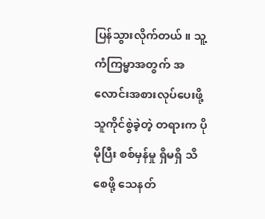ပြန်သွားလိုက်တယ်။ သူ့ကံကြမ္မာအတွက် အလောင်းအစားလုပ်ပေးဖို့ သူကိုင်စွဲခဲ့တဲ့ တရားက ပိုမိုပြီး စစ်မှန်မှု ရှိမရှိ သိစေဖို့ သေနတ်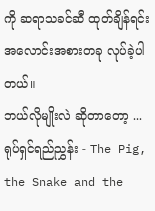ကို ဆရာသခင်ဆီ ထုတ်ချိန်ရင်း အလောင်းအစားတခု လုပ်ခဲ့ပါတယ်။
ဘယ်လိုမျိုးလဲ ဆိုတာတော့ ...
ရုပ်ရှင်ရည်ညွှန်း - The Pig, the Snake and the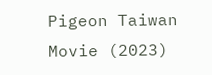Pigeon Taiwan Movie (2023)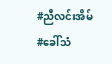#ညီလင်းအိမ်
#ခေါ်သံ